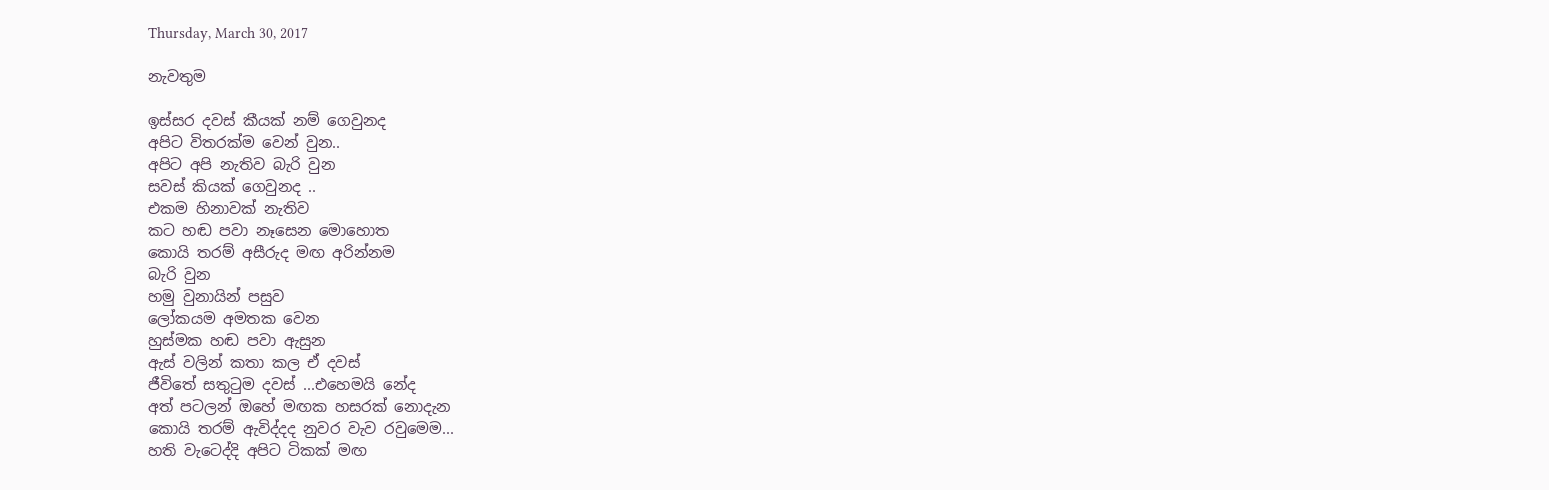Thursday, March 30, 2017

නැවතුම

ඉස්සර දවස් කීයක් නම් ගෙවුනද
අපිට විතරක්ම වෙන් වුන..
අපිට අපි නැතිව බැරි වුන
සවස් කියක් ගෙවුනද ..
එකම හිනාවක් නැතිව
කට හඬ පවා නෑසෙන මොහොත
කොයි තරම් අසීරුද මඟ අරින්නම
බැරි වුන
හමු වුනායින් පසුව
ලෝකයම අමතක වෙන
හුස්මක හඬ පවා ඇසුන
ඇස් වලින් කතා කල ඒ දවස්
ජීවිතේ සතුටුම දවස් ...එහෙමයි නේද
අත් පටලන් ඔහේ මඟක හසරක් නොදැන
කොයි තරම් ඇවිද්දද නුවර වැව රවුමෙම...
හති වැටෙද්දි අපිට ටිකක් මඟ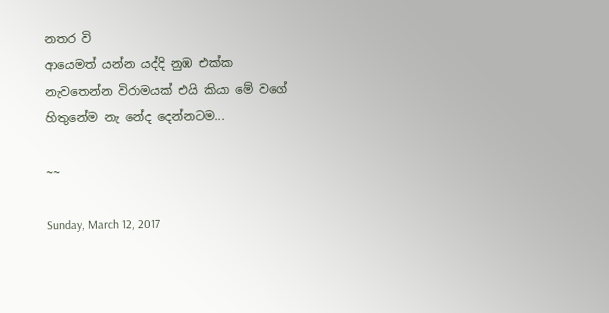නතර වි
ආයෙමත් යන්න යද්දි නුඹ එක්ක
නැවතෙන්න විරාමයක් එයි කියා මේ වගේ
හිතුනේම නැ නේද දෙන්නටම...

~~

Sunday, March 12, 2017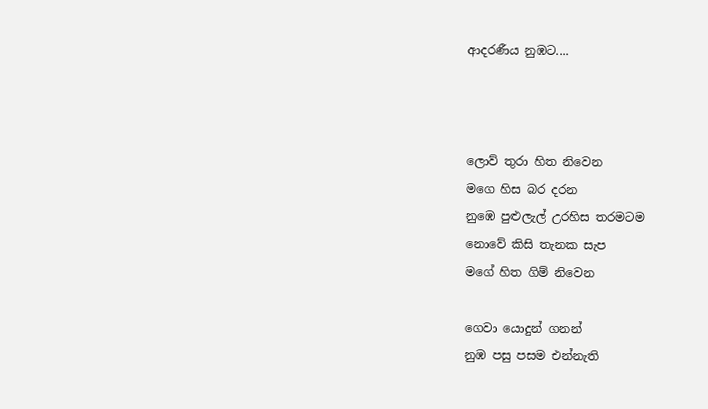ආදරණීය නුඹට....



ලොව් තුරා හිත නිවෙන
මගෙ හිස බර දරන
නුඹෙ පුළුලැල් උරහිස තරමටම
නොවේ කිසි තැනක සැප
මගේ හිත ගිම් නිවෙන

ගෙවා යොදුන් ගනන්
නුඹ පසු පසම එන්නැති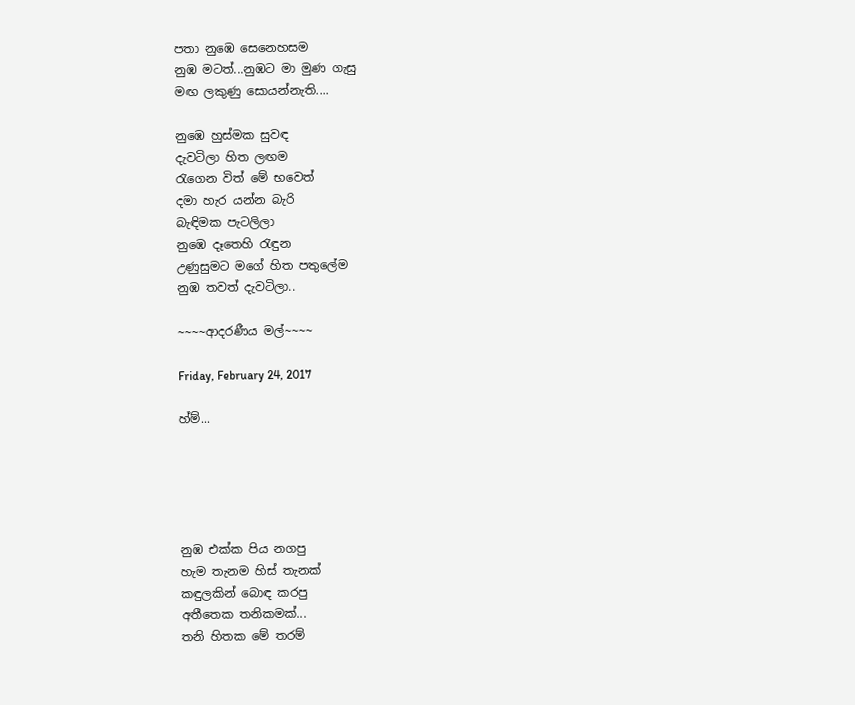පතා නුඹෙ සෙනෙහසම
නුඹ මටත්...නුඹට මා මුණ ගැසු
මඟ ලකුණු සොයන්නැති....

නුඹෙ හුස්මක සුවඳ
දැවටිලා හිත ලඟම
රැගෙන විත් මේ භවෙත්
දමා හැර යන්න බැරි
බැඳිමක පැටලිලා
නුඹෙ දෑතෙහි රැඳුන
උණුසුමට මගේ හිත පතුලේම
නුඹ තවත් දැවටිලා..

~~~~ආදරණීය මල්~~~~

Friday, February 24, 2017

හ්ම්...





නුඹ එක්ක පිය නගපු
හැම තැනම හිස් තැනක්
කඳුලකින් බොඳ කරපු
අතීතෙක තනිකමක්...
තනි හිතක මේ තරම්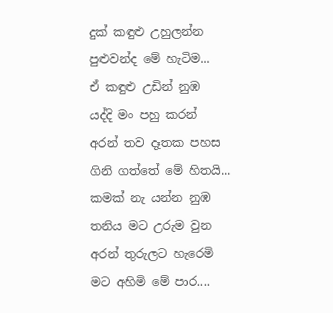දුක් කඳුළු උහුලන්න
පුළුවන්ද මේ හැටිම...
ඒ කඳුළු උඩින් නුඹ
යද්දි මං පහු කරන්
අරන් තව දෑතක පහස
ගිනි ගත්තේ මේ හිතයි...
කමක් නැ යන්න නුඹ
තනිය මට උරුම වුන
අරන් තුරුලට හැරෙමි
මට අහිමි මේ පාර....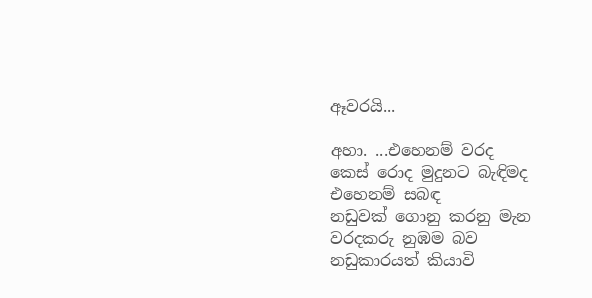ඈවරයි...

අහා. ...එහෙනම් වරද
කෙස් රොද මුදුනට බැඳිමද
එහෙනම් සබඳ
නඩුවක් ගොනු කරනු මැන
වරදකරු නුඹම බව
නඩුකාරයත් කියාවි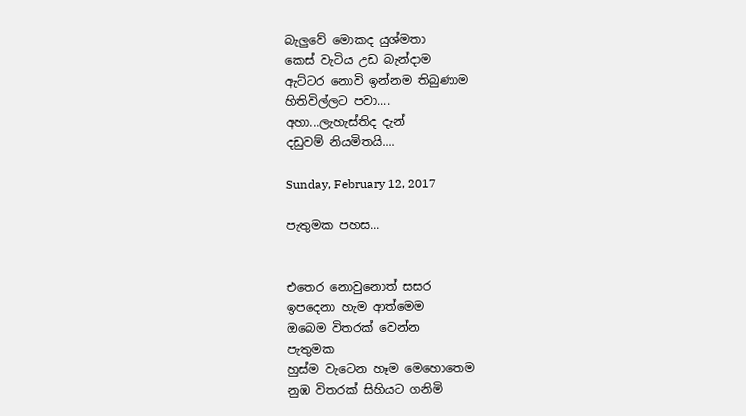බැලුවේ මොකද යුශ්මතා
කෙස් වැටිය උඩ බැන්දාම
ඇට්ටර නොවි ඉන්නම තිබුණාම
හිතිවිල්ලට පවා....
අහා...ලැහැස්තිද දැන්
දඩුවම් නියමිතයි....

Sunday, February 12, 2017

පැතුමක පහස...


එතෙර නොවුනොත් සසර
ඉපදෙනා හැම ආත්මෙම
ඔබෙම විතරක් වෙන්න
පැතුමක
හුස්ම වැටෙන හෑම මෙහොතෙම
නුඹ විතරක් සිහියට ගනිමි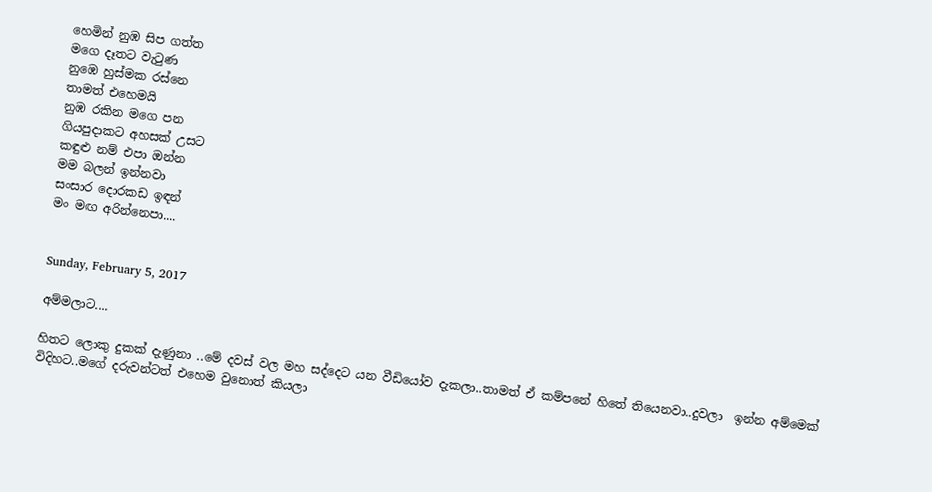හෙමින් නුඹ සිප ගත්ත
මගෙ දෑතට වැටුණ
නුඹෙ හුස්මක රස්නෙ
තාමත් එහෙමයි
නුඹ රකින මගෙ පන
ගියපුදාකට අහසක් උසට
කඳුළු නම් එපා ඔන්න
මම බලන් ඉන්නවා
සංසාර දොරකඩ ඉඳන්
මං මඟ අරින්නෙපා....


Sunday, February 5, 2017

අම්මලාට....

හිතට ලොකු දුකක් දැණුනා ..මේ දවස් වල මහ සද්දෙට යන වීඩියෝව දැකලා..තාමත් ඒ කම්පනේ හිතේ තියෙනවා..දුවලා  ඉන්න අම්මෙක් විදිහට..මගේ දරුවන්ටත් එහෙම වුනොත් කියලා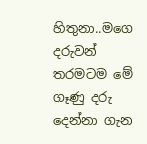හිතුනා..මගෙ දරුවන් තරමටම මේ ගෑණු දරු දෙන්නා ගැන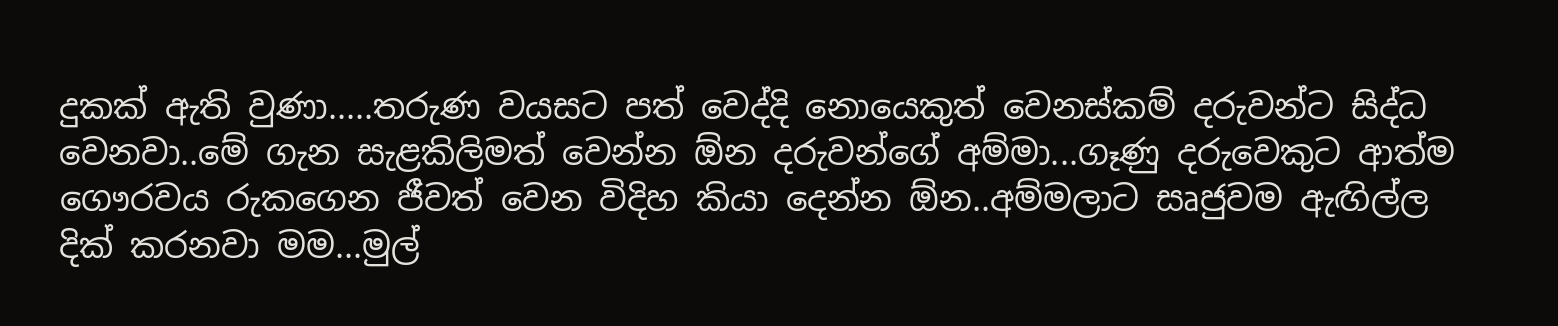දුකක් ඇති වුණා.....තරුණ වයසට පත් වෙද්දි නොයෙකුත් වෙනස්කම් දරුවන්ට සිද්ධ වෙනවා..මේ ගැන සැළකිලිමත් වෙන්න ඕන දරුවන්ගේ අම්මා...ගෑණු දරුවෙකුට ආත්ම ගෞරවය රුකගෙන ජීවත් වෙන විදිහ කියා දෙන්න ඕන..අම්මලාට සෘජුවම ඇඟිල්ල දික් කරනවා මම...මුල්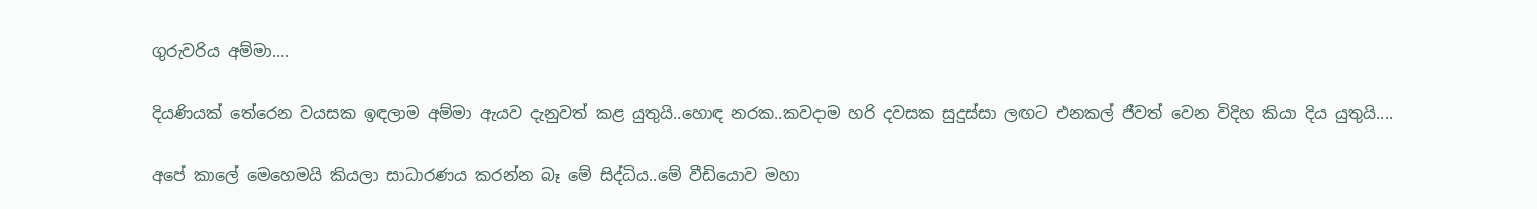ගුරුවරිය අම්මා....

දියණියක් තේරෙන වයසක ඉඳලාම අම්මා ඇයව දැනුවත් කළ යුතුයි..හොඳ නරක..කවදාම හරි දවසක සුදුස්සා ලඟට එනකල් ජීවත් වෙන විදිහ කියා දිය යුතුයි....

අපේ කාලේ මෙහෙමයි කියලා සාධාරණය කරන්න බෑ මේ සිද්ධිය..මේ වීඩියොව මහා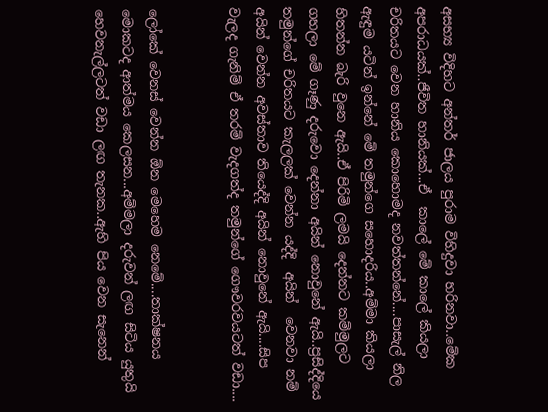අසභ්‍ය විදිහට අන්තර් ජාලය පුරාම විහිදුවා හරිනවා..මේක අපරාධයක්..ජීවිත හානියක්...ඒ  කාලේ මේ කාලේ කියලා චරිතයට වෙන හානිය කොහොමද නවත්තන්නේ....පාසැල් නිල ඇඳුම යටින් ඉන්නේ මේ තමුන්ගෙ සහොදරිය..අම්මා කියලා හිතන්න බැරි වුනෙ ඇයි..ඒ පිරිමි ලමයි දෙන්නට කම්මුලට ගහලා මේ ගෑණු දරුවො දෙන්නා අයින් නොවුනේ ඇයි..ප්‍රසිද්දියෙ තමුන්ගේ චරිතයට කැලලක් වෙන්න යද්දි  අයින්  වෙනවා නම් අයින් වෙන්න අවස්තාව තියෙද්දි අයින් නොවුනේ ඇයි....සිප වැලද ගැනිම් ඒ තරම් වැදගත්ද තමුන්ගේ ගෞවරවයටත් වඩා....


ලෝකේ වෙනස් වෙන්න ඕන මෙහෙම නෙමේ....තාක්ෂනය මොකටද ආත්මය කෙලසන...අම්මලා දරුවන් ලඟ සිටිය යුතුයි හෙවනැල්ලටත් වඩා ලඟ තැනක..ඇහි පිය වෙන සැනෙන්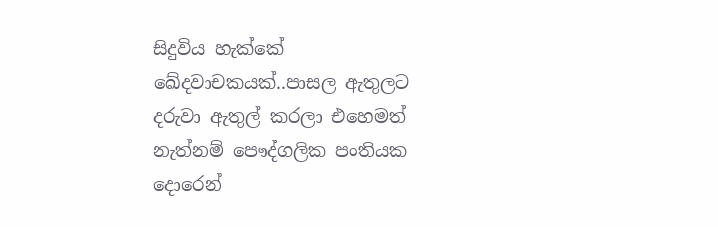සිදුවිය හැක්කේ ඛේදවාචකයක්..පාසල ඇතුලට දරුවා ඇතුල් කරලා එහෙමත් නැත්නම් පෞද්ගලික පංතියක දොරෙන්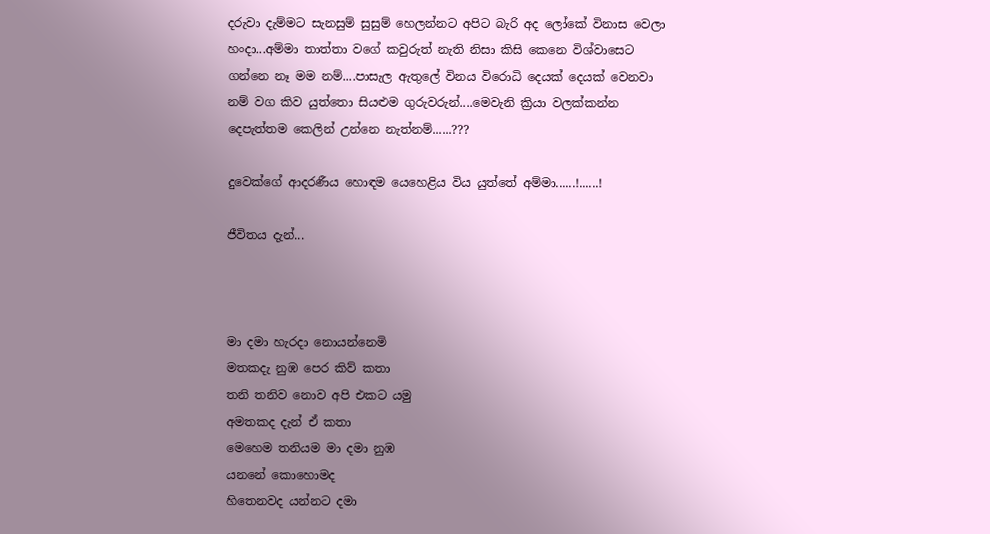දරුවා දැම්මට සැනසුම් සුසුම් හෙලන්නට අපිට බැරි අද ලෝකේ විනාස වෙලා හංදා...අම්මා තාත්තා වගේ කවුරුත් නැති නිසා කිසි කෙනෙ විශ්වාසෙට ගන්නෙ නෑ මම නම්....පාසැල ඇතුලේ විනය විරොධි දෙයක් දෙයක් වෙනවා නම් වග කිව යුත්තො සියළුම ගුරුවරුන්....මෙවැනි ක්‍රියා වලක්කන්න දෙපැත්තම කෙලින් උන්නෙ නැත්නම්......???

දුවෙක්ගේ ආදරණීය හොඳම යෙහෙළිය විය යුත්තේ අම්මා......!......!

ජීවිතය දැන්...



මා දමා හැරදා නොයන්නෙමි
මතකදැ නුඹ පෙර කිව් කතා
තනි තනිව නොව අපි එකට යමු
අමතකද දැන් ඒ කතා
මෙහෙම තනියම මා දමා නුඹ
යනනේ කොහොමද
හිතෙනවද යන්නට දමා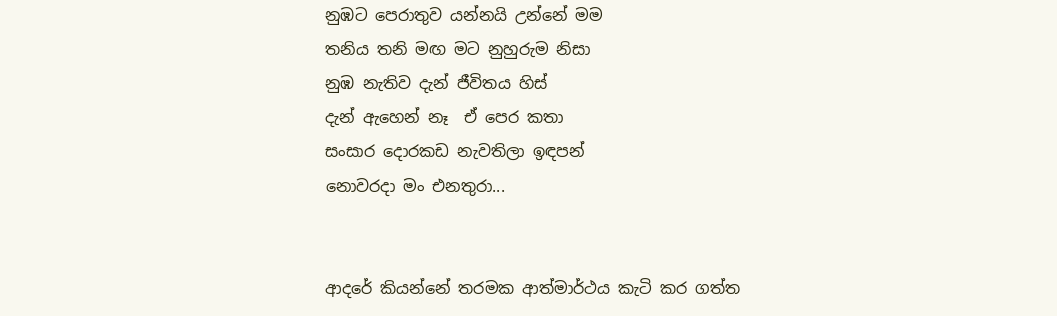නුඹට පෙරාතුව යන්නයි උන්නේ මම
තනිය තනි මඟ මට නුහුරුම නිසා
නුඹ නැතිව දැන් ජීවිතය හිස්
දැන් ඇහෙන් නෑ  ඒ පෙර කතා
සංසාර දොරකඩ නැවතිලා ඉඳපන්
නොවරදා මං එනතුරා...


ආදරේ කියන්නේ තරමක ආත්මාර්ථය කැටි කර ගත්ත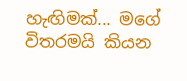හැඟිමක්... මගේ විතරමයි කියන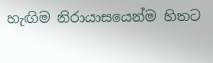හැඟිම නිරායාසයෙන්ම හිතට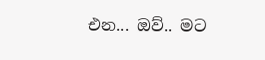එන... ඔව්.. මට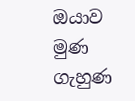ඔයාව මුණ ගැහුණ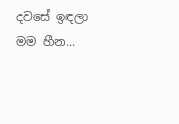දවසේ ඉඳලා මම හීන...